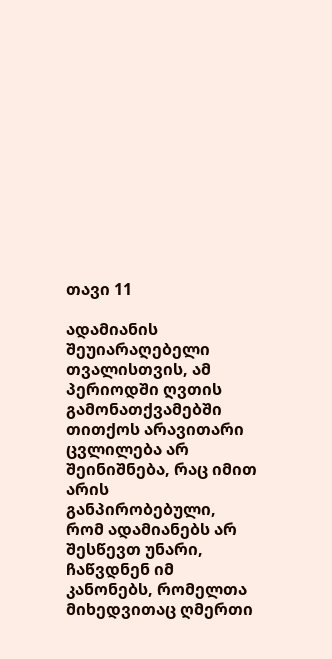თავი 11

ადამიანის შეუიარაღებელი თვალისთვის, ამ პერიოდში ღვთის გამონათქვამებში თითქოს არავითარი ცვლილება არ შეინიშნება, რაც იმით არის განპირობებული, რომ ადამიანებს არ შესწევთ უნარი, ჩაწვდნენ იმ კანონებს, რომელთა მიხედვითაც ღმერთი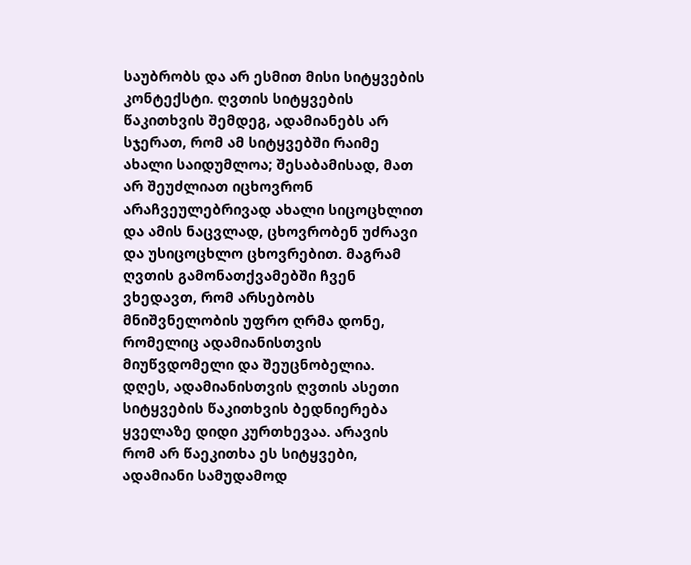საუბრობს და არ ესმით მისი სიტყვების კონტექსტი. ღვთის სიტყვების წაკითხვის შემდეგ, ადამიანებს არ სჯერათ, რომ ამ სიტყვებში რაიმე ახალი საიდუმლოა; შესაბამისად, მათ არ შეუძლიათ იცხოვრონ არაჩვეულებრივად ახალი სიცოცხლით და ამის ნაცვლად, ცხოვრობენ უძრავი და უსიცოცხლო ცხოვრებით. მაგრამ ღვთის გამონათქვამებში ჩვენ ვხედავთ, რომ არსებობს მნიშვნელობის უფრო ღრმა დონე, რომელიც ადამიანისთვის მიუწვდომელი და შეუცნობელია. დღეს, ადამიანისთვის ღვთის ასეთი სიტყვების წაკითხვის ბედნიერება ყველაზე დიდი კურთხევაა. არავის რომ არ წაეკითხა ეს სიტყვები, ადამიანი სამუდამოდ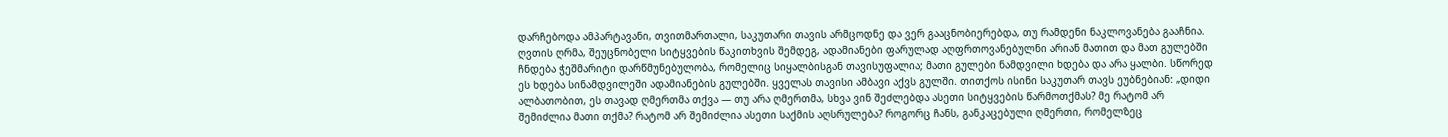დარჩებოდა ამპარტავანი, თვითმართალი, საკუთარი თავის არმცოდნე და ვერ გააცნობიერებდა, თუ რამდენი ნაკლოვანება გააჩნია. ღვთის ღრმა, შეუცნობელი სიტყვების წაკითხვის შემდეგ, ადამიანები ფარულად აღფრთოვანებულნი არიან მათით და მათ გულებში ჩნდება ჭეშმარიტი დარწმუნებულობა, რომელიც სიყალბისგან თავისუფალია; მათი გულები ნამდვილი ხდება და არა ყალბი. სწორედ ეს ხდება სინამდვილეში ადამიანების გულებში. ყველას თავისი ამბავი აქვს გულში. თითქოს ისინი საკუთარ თავს ეუბნებიან: „დიდი ალბათობით, ეს თავად ღმერთმა თქვა — თუ არა ღმერთმა, სხვა ვინ შეძლებდა ასეთი სიტყვების წარმოთქმას? მე რატომ არ შემიძლია მათი თქმა? რატომ არ შემიძლია ასეთი საქმის აღსრულება? როგორც ჩანს, განკაცებული ღმერთი, რომელზეც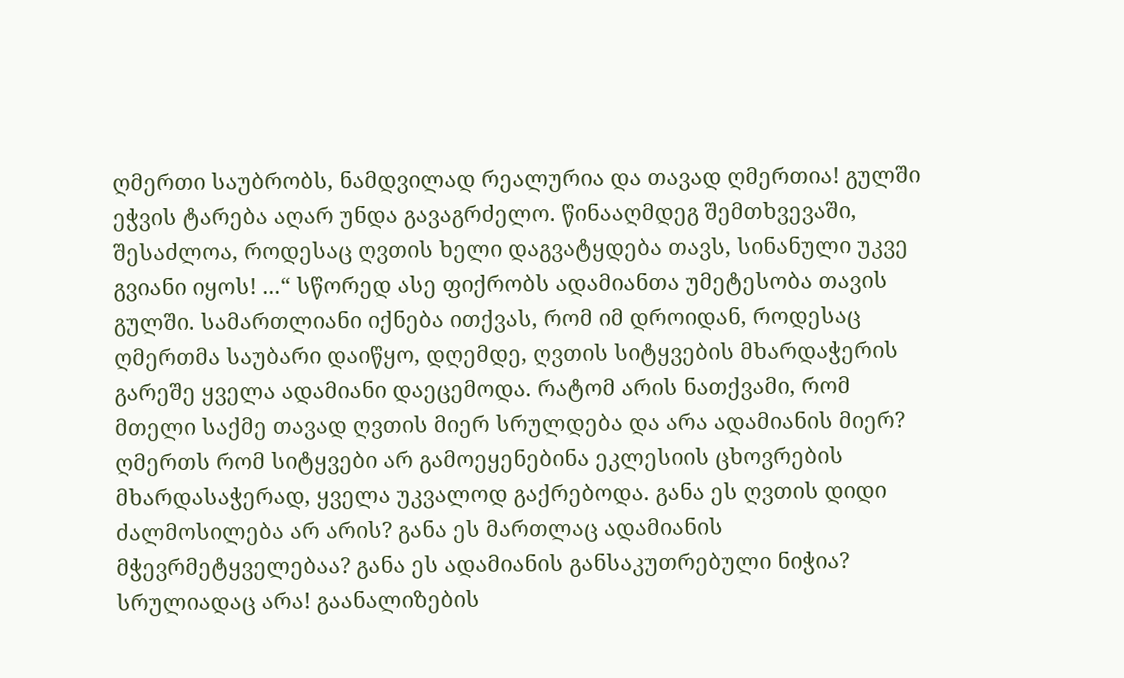ღმერთი საუბრობს, ნამდვილად რეალურია და თავად ღმერთია! გულში ეჭვის ტარება აღარ უნდა გავაგრძელო. წინააღმდეგ შემთხვევაში, შესაძლოა, როდესაც ღვთის ხელი დაგვატყდება თავს, სინანული უკვე გვიანი იყოს! ...“ სწორედ ასე ფიქრობს ადამიანთა უმეტესობა თავის გულში. სამართლიანი იქნება ითქვას, რომ იმ დროიდან, როდესაც ღმერთმა საუბარი დაიწყო, დღემდე, ღვთის სიტყვების მხარდაჭერის გარეშე ყველა ადამიანი დაეცემოდა. რატომ არის ნათქვამი, რომ მთელი საქმე თავად ღვთის მიერ სრულდება და არა ადამიანის მიერ? ღმერთს რომ სიტყვები არ გამოეყენებინა ეკლესიის ცხოვრების მხარდასაჭერად, ყველა უკვალოდ გაქრებოდა. განა ეს ღვთის დიდი ძალმოსილება არ არის? განა ეს მართლაც ადამიანის მჭევრმეტყველებაა? განა ეს ადამიანის განსაკუთრებული ნიჭია? სრულიადაც არა! გაანალიზების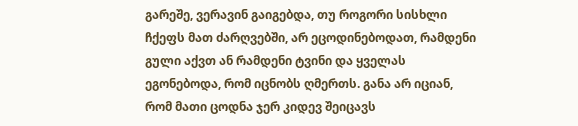გარეშე, ვერავინ გაიგებდა, თუ როგორი სისხლი ჩქეფს მათ ძარღვებში, არ ეცოდინებოდათ, რამდენი გული აქვთ ან რამდენი ტვინი და ყველას ეგონებოდა, რომ იცნობს ღმერთს. განა არ იციან, რომ მათი ცოდნა ჯერ კიდევ შეიცავს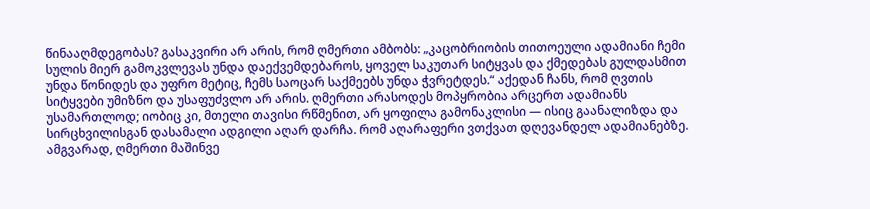წინააღმდეგობას? გასაკვირი არ არის, რომ ღმერთი ამბობს: „კაცობრიობის თითოეული ადამიანი ჩემი სულის მიერ გამოკვლევას უნდა დაექვემდებაროს, ყოველ საკუთარ სიტყვას და ქმედებას გულდასმით უნდა წონიდეს და უფრო მეტიც, ჩემს საოცარ საქმეებს უნდა ჭვრეტდეს.“ აქედან ჩანს, რომ ღვთის სიტყვები უმიზნო და უსაფუძვლო არ არის. ღმერთი არასოდეს მოპყრობია არცერთ ადამიანს უსამართლოდ; იობიც კი, მთელი თავისი რწმენით, არ ყოფილა გამონაკლისი — ისიც გაანალიზდა და სირცხვილისგან დასამალი ადგილი აღარ დარჩა. რომ აღარაფერი ვთქვათ დღევანდელ ადამიანებზე. ამგვარად, ღმერთი მაშინვე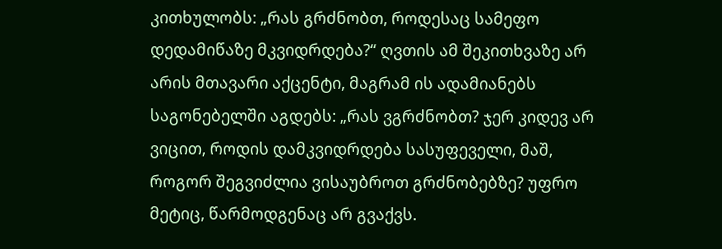კითხულობს: „რას გრძნობთ, როდესაც სამეფო დედამიწაზე მკვიდრდება?“ ღვთის ამ შეკითხვაზე არ არის მთავარი აქცენტი, მაგრამ ის ადამიანებს საგონებელში აგდებს: „რას ვგრძნობთ? ჯერ კიდევ არ ვიცით, როდის დამკვიდრდება სასუფეველი, მაშ, როგორ შეგვიძლია ვისაუბროთ გრძნობებზე? უფრო მეტიც, წარმოდგენაც არ გვაქვს.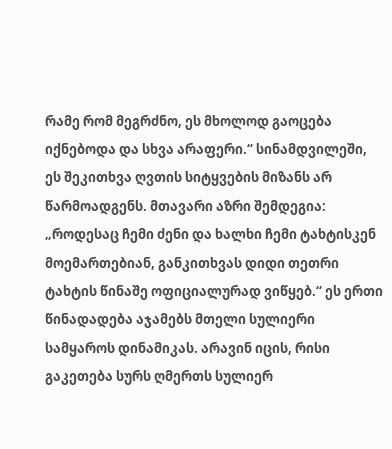რამე რომ მეგრძნო, ეს მხოლოდ გაოცება იქნებოდა და სხვა არაფერი.“ სინამდვილეში, ეს შეკითხვა ღვთის სიტყვების მიზანს არ წარმოადგენს. მთავარი აზრი შემდეგია: „როდესაც ჩემი ძენი და ხალხი ჩემი ტახტისკენ მოემართებიან, განკითხვას დიდი თეთრი ტახტის წინაშე ოფიციალურად ვიწყებ.“ ეს ერთი წინადადება აჯამებს მთელი სულიერი სამყაროს დინამიკას. არავინ იცის, რისი გაკეთება სურს ღმერთს სულიერ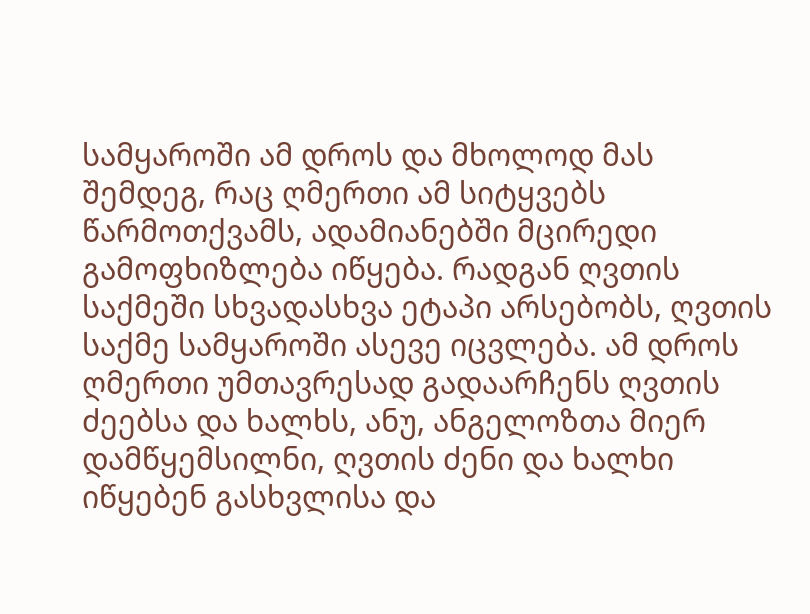სამყაროში ამ დროს და მხოლოდ მას შემდეგ, რაც ღმერთი ამ სიტყვებს წარმოთქვამს, ადამიანებში მცირედი გამოფხიზლება იწყება. რადგან ღვთის საქმეში სხვადასხვა ეტაპი არსებობს, ღვთის საქმე სამყაროში ასევე იცვლება. ამ დროს ღმერთი უმთავრესად გადაარჩენს ღვთის ძეებსა და ხალხს, ანუ, ანგელოზთა მიერ დამწყემსილნი, ღვთის ძენი და ხალხი იწყებენ გასხვლისა და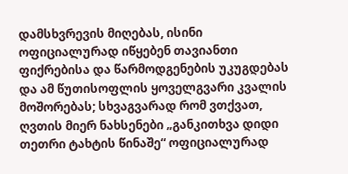დამსხვრევის მიღებას, ისინი ოფიციალურად იწყებენ თავიანთი ფიქრებისა და წარმოდგენების უკუგდებას და ამ წუთისოფლის ყოველგვარი კვალის მოშორებას; სხვაგვარად რომ ვთქვათ, ღვთის მიერ ნახსენები „განკითხვა დიდი თეთრი ტახტის წინაშე“ ოფიციალურად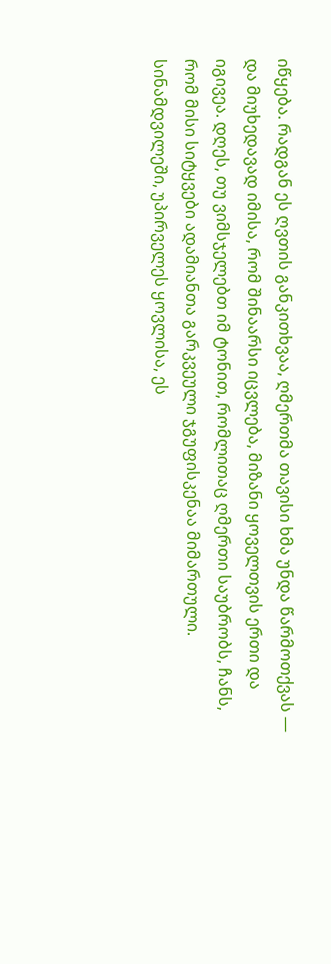იწყება. რადგან ეს ღვთის განკითხვაა, ღმერთმა თავისი ხმა უნდა წარმოთქვას — და მიუხედავად იმისა, რომ შინაარსი იცვლება, მიზანი ყოველთვის ერთი და იგივეა. დღეს, თუ ვიმსჯელებთ იმ ტონით, რომლითაც ღმერთი საუბრობს, ჩანს, რომ მისი სიტყვები ადამიანთა გარკვეული ჯგუფისკენაა მიმართული. სინამდვილეში, უპირველეს ყოვლისა, ეს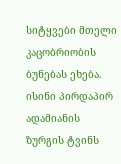სიტყვები მთელი კაცობრიობის ბუნებას ეხება. ისინი პირდაპირ ადამიანის ზურგის ტვინს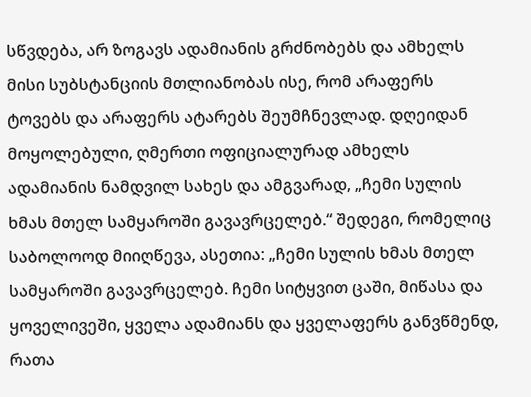სწვდება, არ ზოგავს ადამიანის გრძნობებს და ამხელს მისი სუბსტანციის მთლიანობას ისე, რომ არაფერს ტოვებს და არაფერს ატარებს შეუმჩნევლად. დღეიდან მოყოლებული, ღმერთი ოფიციალურად ამხელს ადამიანის ნამდვილ სახეს და ამგვარად, „ჩემი სულის ხმას მთელ სამყაროში გავავრცელებ.“ შედეგი, რომელიც საბოლოოდ მიიღწევა, ასეთია: „ჩემი სულის ხმას მთელ სამყაროში გავავრცელებ. ჩემი სიტყვით ცაში, მიწასა და ყოველივეში, ყველა ადამიანს და ყველაფერს განვწმენდ, რათა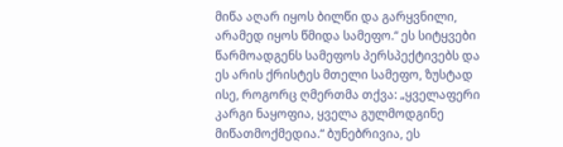მიწა აღარ იყოს ბილწი და გარყვნილი, არამედ იყოს წმიდა სამეფო.“ ეს სიტყვები წარმოადგენს სამეფოს პერსპექტივებს და ეს არის ქრისტეს მთელი სამეფო, ზუსტად ისე, როგორც ღმერთმა თქვა: „ყველაფერი კარგი ნაყოფია, ყველა გულმოდგინე მიწათმოქმედია.“ ბუნებრივია, ეს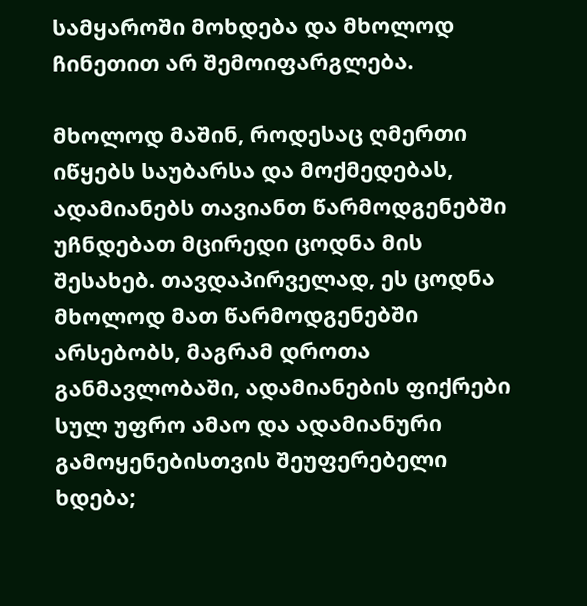სამყაროში მოხდება და მხოლოდ ჩინეთით არ შემოიფარგლება.

მხოლოდ მაშინ, როდესაც ღმერთი იწყებს საუბარსა და მოქმედებას, ადამიანებს თავიანთ წარმოდგენებში უჩნდებათ მცირედი ცოდნა მის შესახებ. თავდაპირველად, ეს ცოდნა მხოლოდ მათ წარმოდგენებში არსებობს, მაგრამ დროთა განმავლობაში, ადამიანების ფიქრები სულ უფრო ამაო და ადამიანური გამოყენებისთვის შეუფერებელი ხდება;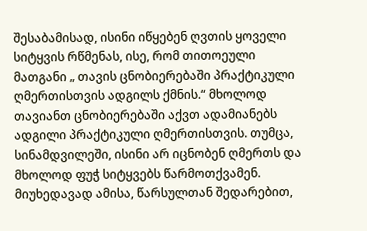შესაბამისად, ისინი იწყებენ ღვთის ყოველი სიტყვის რწმენას, ისე, რომ თითოეული მათგანი „ თავის ცნობიერებაში პრაქტიკული ღმერთისთვის ადგილს ქმნის.“ მხოლოდ თავიანთ ცნობიერებაში აქვთ ადამიანებს ადგილი პრაქტიკული ღმერთისთვის. თუმცა, სინამდვილეში, ისინი არ იცნობენ ღმერთს და მხოლოდ ფუჭ სიტყვებს წარმოთქვამენ. მიუხედავად ამისა, წარსულთან შედარებით,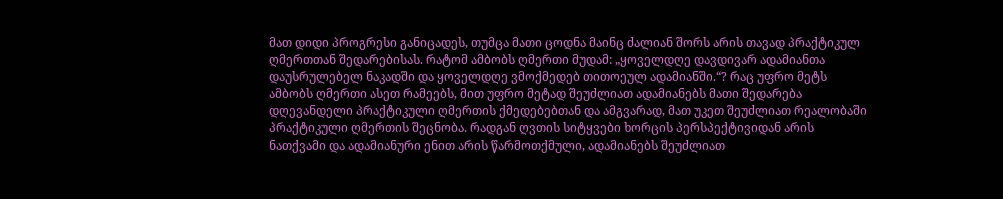მათ დიდი პროგრესი განიცადეს, თუმცა მათი ცოდნა მაინც ძალიან შორს არის თავად პრაქტიკულ ღმერთთან შედარებისას. რატომ ამბობს ღმერთი მუდამ: „ყოველდღე დავდივარ ადამიანთა დაუსრულებელ ნაკადში და ყოველდღე ვმოქმედებ თითოეულ ადამიანში.“? რაც უფრო მეტს ამბობს ღმერთი ასეთ რამეებს, მით უფრო მეტად შეუძლიათ ადამიანებს მათი შედარება დღევანდელი პრაქტიკული ღმერთის ქმედებებთან და ამგვარად, მათ უკეთ შეუძლიათ რეალობაში პრაქტიკული ღმერთის შეცნობა. რადგან ღვთის სიტყვები ხორცის პერსპექტივიდან არის ნათქვამი და ადამიანური ენით არის წარმოთქმული, ადამიანებს შეუძლიათ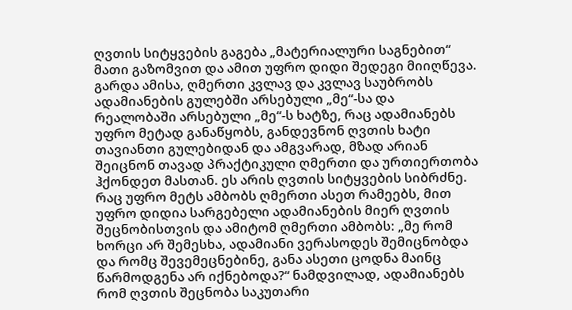ღვთის სიტყვების გაგება „მატერიალური საგნებით“ მათი გაზომვით და ამით უფრო დიდი შედეგი მიიღწევა. გარდა ამისა, ღმერთი კვლავ და კვლავ საუბრობს ადამიანების გულებში არსებული „მე“-სა და რეალობაში არსებული „მე“-ს ხატზე, რაც ადამიანებს უფრო მეტად განაწყობს, განდევნონ ღვთის ხატი თავიანთი გულებიდან და ამგვარად, მზად არიან შეიცნონ თავად პრაქტიკული ღმერთი და ურთიერთობა ჰქონდეთ მასთან. ეს არის ღვთის სიტყვების სიბრძნე. რაც უფრო მეტს ამბობს ღმერთი ასეთ რამეებს, მით უფრო დიდია სარგებელი ადამიანების მიერ ღვთის შეცნობისთვის და ამიტომ ღმერთი ამბობს: „მე რომ ხორცი არ შემესხა, ადამიანი ვერასოდეს შემიცნობდა და რომც შევემეცნებინე, განა ასეთი ცოდნა მაინც წარმოდგენა არ იქნებოდა?“ ნამდვილად, ადამიანებს რომ ღვთის შეცნობა საკუთარი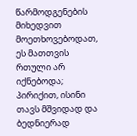წარმოდგენების მიხედვით მოეთხოვებოდათ, ეს მათთვის რთული არ იქნებოდა; პირიქით, ისინი თავს მშვიდად და ბედნიერად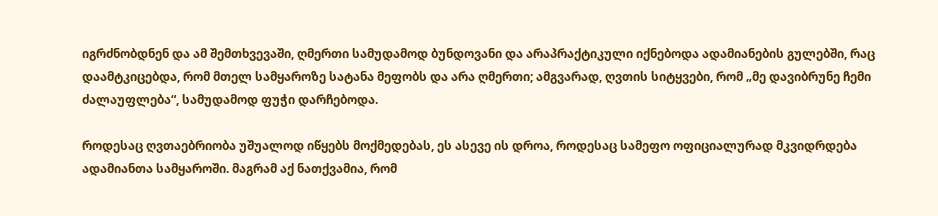იგრძნობდნენ და ამ შემთხვევაში, ღმერთი სამუდამოდ ბუნდოვანი და არაპრაქტიკული იქნებოდა ადამიანების გულებში, რაც დაამტკიცებდა, რომ მთელ სამყაროზე სატანა მეფობს და არა ღმერთი; ამგვარად, ღვთის სიტყვები, რომ „მე დავიბრუნე ჩემი ძალაუფლება“, სამუდამოდ ფუჭი დარჩებოდა.

როდესაც ღვთაებრიობა უშუალოდ იწყებს მოქმედებას, ეს ასევე ის დროა, როდესაც სამეფო ოფიციალურად მკვიდრდება ადამიანთა სამყაროში. მაგრამ აქ ნათქვამია, რომ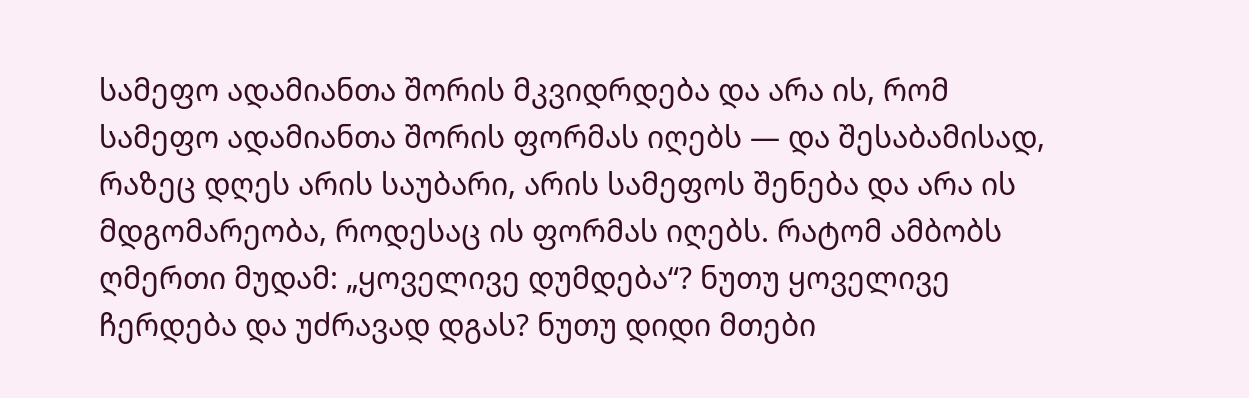სამეფო ადამიანთა შორის მკვიდრდება და არა ის, რომ სამეფო ადამიანთა შორის ფორმას იღებს — და შესაბამისად, რაზეც დღეს არის საუბარი, არის სამეფოს შენება და არა ის მდგომარეობა, როდესაც ის ფორმას იღებს. რატომ ამბობს ღმერთი მუდამ: „ყოველივე დუმდება“? ნუთუ ყოველივე ჩერდება და უძრავად დგას? ნუთუ დიდი მთები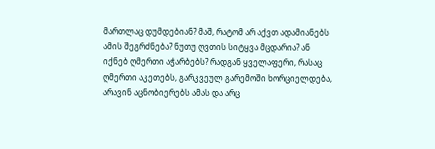მართლაც დუმდებიან? მაშ, რატომ არ აქვთ ადამიანებს ამის შეგრძნება? ნუთუ ღვთის სიტყვა მცდარია? ან იქნებ ღმერთი აჭარბებს? რადგან ყველაფერი, რასაც ღმერთი აკეთებს, გარკვეულ გარემოში ხორციელდება, არავინ აცნობიერებს ამას და არც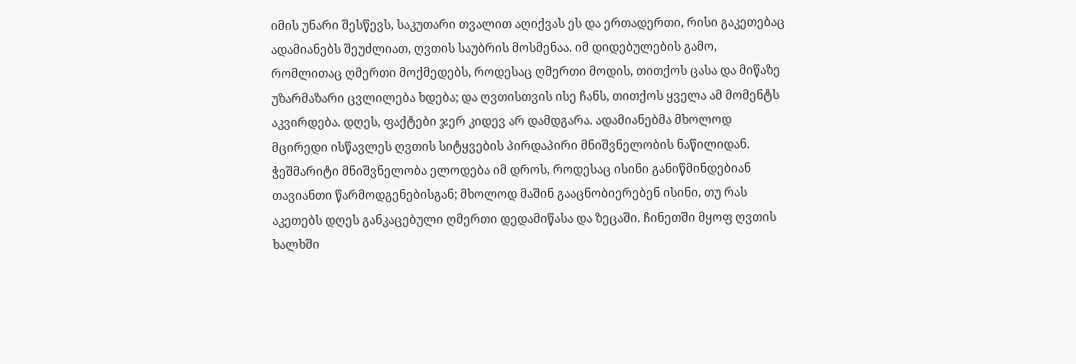იმის უნარი შესწევს, საკუთარი თვალით აღიქვას ეს და ერთადერთი, რისი გაკეთებაც ადამიანებს შეუძლიათ, ღვთის საუბრის მოსმენაა. იმ დიდებულების გამო, რომლითაც ღმერთი მოქმედებს, როდესაც ღმერთი მოდის, თითქოს ცასა და მიწაზე უზარმაზარი ცვლილება ხდება; და ღვთისთვის ისე ჩანს, თითქოს ყველა ამ მომენტს აკვირდება. დღეს, ფაქტები ჯერ კიდევ არ დამდგარა. ადამიანებმა მხოლოდ მცირედი ისწავლეს ღვთის სიტყვების პირდაპირი მნიშვნელობის ნაწილიდან. ჭეშმარიტი მნიშვნელობა ელოდება იმ დროს, როდესაც ისინი განიწმინდებიან თავიანთი წარმოდგენებისგან; მხოლოდ მაშინ გააცნობიერებენ ისინი, თუ რას აკეთებს დღეს განკაცებული ღმერთი დედამიწასა და ზეცაში. ჩინეთში მყოფ ღვთის ხალხში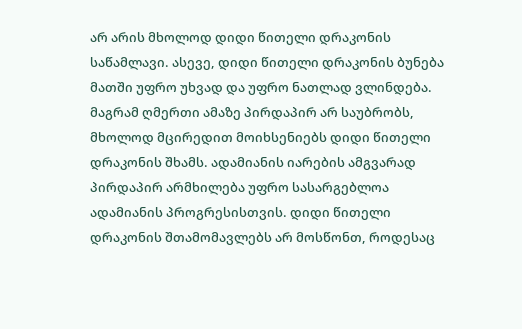არ არის მხოლოდ დიდი წითელი დრაკონის საწამლავი. ასევე, დიდი წითელი დრაკონის ბუნება მათში უფრო უხვად და უფრო ნათლად ვლინდება. მაგრამ ღმერთი ამაზე პირდაპირ არ საუბრობს, მხოლოდ მცირედით მოიხსენიებს დიდი წითელი დრაკონის შხამს. ადამიანის იარების ამგვარად პირდაპირ არმხილება უფრო სასარგებლოა ადამიანის პროგრესისთვის. დიდი წითელი დრაკონის შთამომავლებს არ მოსწონთ, როდესაც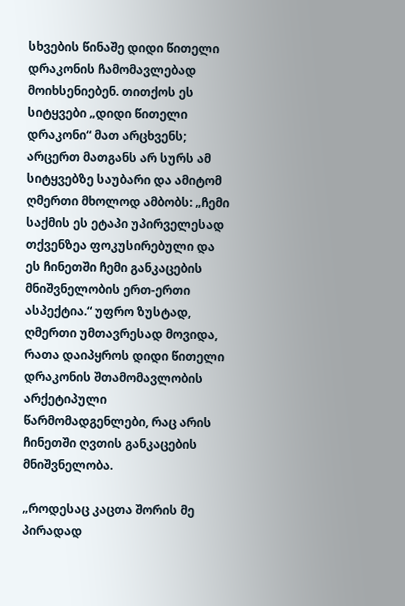სხვების წინაშე დიდი წითელი დრაკონის ჩამომავლებად მოიხსენიებენ. თითქოს ეს სიტყვები „დიდი წითელი დრაკონი“ მათ არცხვენს; არცერთ მათგანს არ სურს ამ სიტყვებზე საუბარი და ამიტომ ღმერთი მხოლოდ ამბობს: „ჩემი საქმის ეს ეტაპი უპირველესად თქვენზეა ფოკუსირებული და ეს ჩინეთში ჩემი განკაცების მნიშვნელობის ერთ-ერთი ასპექტია.“ უფრო ზუსტად, ღმერთი უმთავრესად მოვიდა, რათა დაიპყროს დიდი წითელი დრაკონის შთამომავლობის არქეტიპული წარმომადგენლები, რაც არის ჩინეთში ღვთის განკაცების მნიშვნელობა.

„როდესაც კაცთა შორის მე პირადად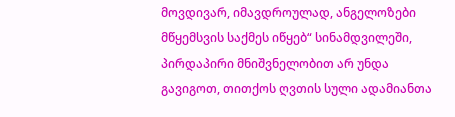მოვდივარ, იმავდროულად, ანგელოზები მწყემსვის საქმეს იწყებ“ სინამდვილეში, პირდაპირი მნიშვნელობით არ უნდა გავიგოთ, თითქოს ღვთის სული ადამიანთა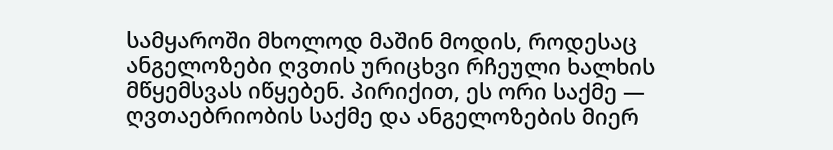სამყაროში მხოლოდ მაშინ მოდის, როდესაც ანგელოზები ღვთის ურიცხვი რჩეული ხალხის მწყემსვას იწყებენ. პირიქით, ეს ორი საქმე — ღვთაებრიობის საქმე და ანგელოზების მიერ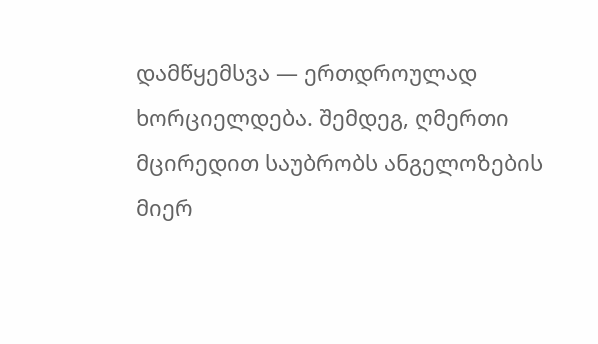დამწყემსვა — ერთდროულად ხორციელდება. შემდეგ, ღმერთი მცირედით საუბრობს ანგელოზების მიერ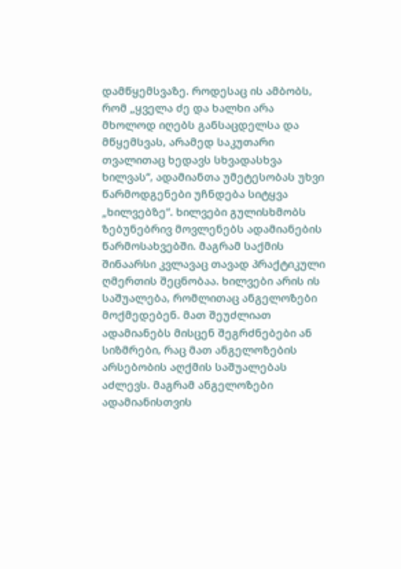დამწყემსვაზე. როდესაც ის ამბობს, რომ „ყველა ძე და ხალხი არა მხოლოდ იღებს განსაცდელსა და მწყემსვას, არამედ საკუთარი თვალითაც ხედავს სხვადასხვა ხილვას“, ადამიანთა უმეტესობას უხვი წარმოდგენები უჩნდება სიტყვა „ხილვებზე“. ხილვები გულისხმობს ზებუნებრივ მოვლენებს ადამიანების წარმოსახვებში. მაგრამ საქმის შინაარსი კვლავაც თავად პრაქტიკული ღმერთის შეცნობაა. ხილვები არის ის საშუალება, რომლითაც ანგელოზები მოქმედებენ. მათ შეუძლიათ ადამიანებს მისცენ შეგრძნებები ან სიზმრები, რაც მათ ანგელოზების არსებობის აღქმის საშუალებას აძლევს. მაგრამ ანგელოზები ადამიანისთვის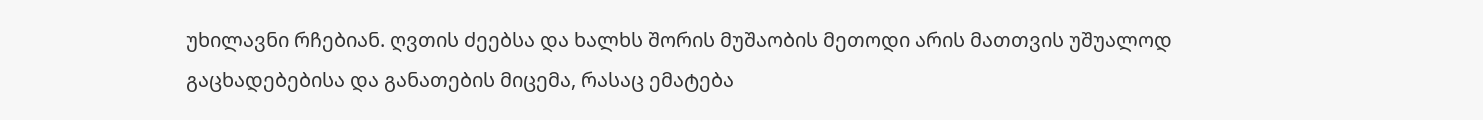უხილავნი რჩებიან. ღვთის ძეებსა და ხალხს შორის მუშაობის მეთოდი არის მათთვის უშუალოდ გაცხადებებისა და განათების მიცემა, რასაც ემატება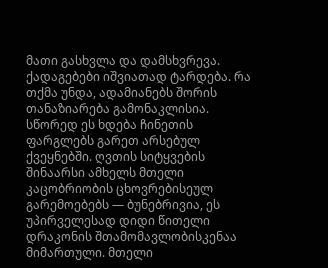მათი გასხვლა და დამსხვრევა. ქადაგებები იშვიათად ტარდება. რა თქმა უნდა, ადამიანებს შორის თანაზიარება გამონაკლისია. სწორედ ეს ხდება ჩინეთის ფარგლებს გარეთ არსებულ ქვეყნებში. ღვთის სიტყვების შინაარსი ამხელს მთელი კაცობრიობის ცხოვრებისეულ გარემოებებს — ბუნებრივია, ეს უპირველესად დიდი წითელი დრაკონის შთამომავლობისკენაა მიმართული. მთელი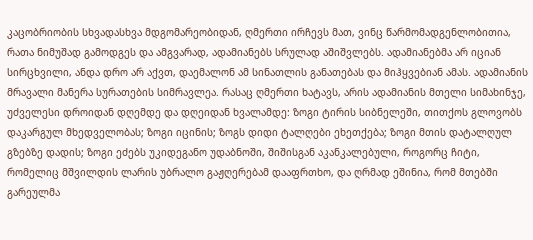კაცობრიობის სხვადასხვა მდგომარეობიდან, ღმერთი ირჩევს მათ, ვინც წარმომადგენლობითია, რათა ნიმუშად გამოდგეს და ამგვარად, ადამიანებს სრულად აშიშვლებს. ადამიანებმა არ იციან სირცხვილი, ანდა დრო არ აქვთ, დაემალონ ამ სინათლის განათებას და მიჰყვებიან ამას. ადამიანის მრავალი მანერა სურათების სიმრავლეა. რასაც ღმერთი ხატავს, არის ადამიანის მთელი სიმახინჯე, უძველესი დროიდან დღემდე და დღეიდან ხვალამდე: ზოგი ტირის სიბნელეში, თითქოს გლოვობს დაკარგულ მხედველობას; ზოგი იცინის; ზოგს დიდი ტალღები ეხეთქება; ზოგი მთის დატალღულ გზებზე დადის; ზოგი ეძებს უკიდეგანო უდაბნოში, შიშისგან აკანკალებული, როგორც ჩიტი, რომელიც მშვილდის ლარის უბრალო გაჟღერებამ დააფრთხო, და ღრმად ეშინია, რომ მთებში გარეულმა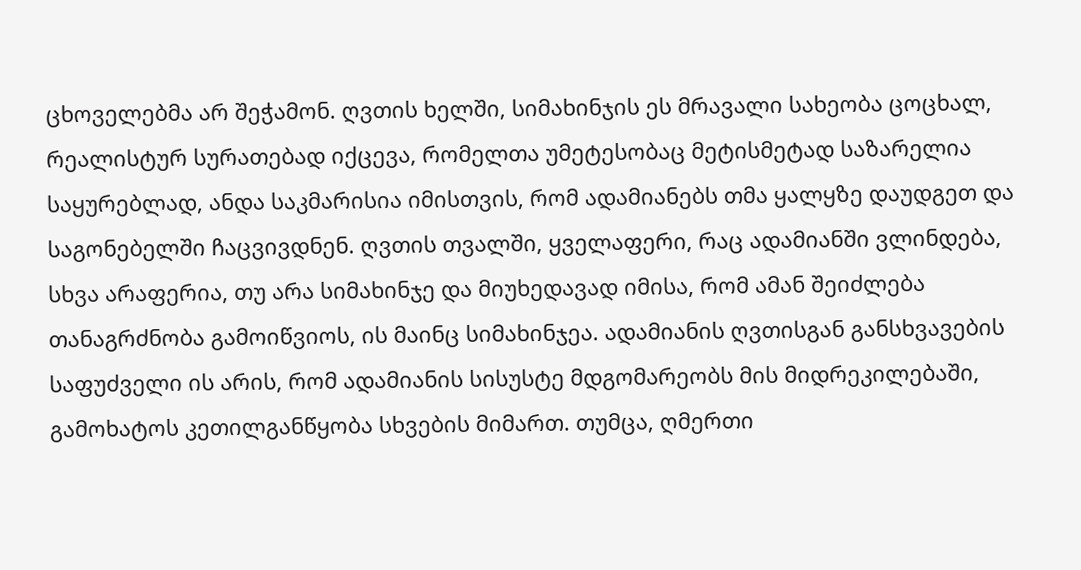ცხოველებმა არ შეჭამონ. ღვთის ხელში, სიმახინჯის ეს მრავალი სახეობა ცოცხალ, რეალისტურ სურათებად იქცევა, რომელთა უმეტესობაც მეტისმეტად საზარელია საყურებლად, ანდა საკმარისია იმისთვის, რომ ადამიანებს თმა ყალყზე დაუდგეთ და საგონებელში ჩაცვივდნენ. ღვთის თვალში, ყველაფერი, რაც ადამიანში ვლინდება, სხვა არაფერია, თუ არა სიმახინჯე და მიუხედავად იმისა, რომ ამან შეიძლება თანაგრძნობა გამოიწვიოს, ის მაინც სიმახინჯეა. ადამიანის ღვთისგან განსხვავების საფუძველი ის არის, რომ ადამიანის სისუსტე მდგომარეობს მის მიდრეკილებაში, გამოხატოს კეთილგანწყობა სხვების მიმართ. თუმცა, ღმერთი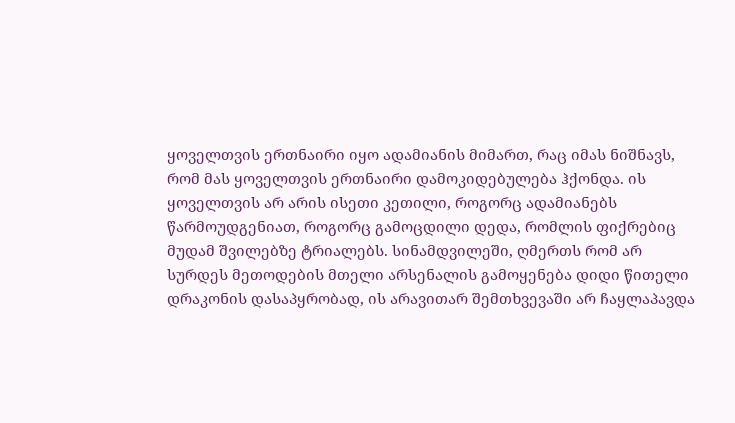ყოველთვის ერთნაირი იყო ადამიანის მიმართ, რაც იმას ნიშნავს, რომ მას ყოველთვის ერთნაირი დამოკიდებულება ჰქონდა. ის ყოველთვის არ არის ისეთი კეთილი, როგორც ადამიანებს წარმოუდგენიათ, როგორც გამოცდილი დედა, რომლის ფიქრებიც მუდამ შვილებზე ტრიალებს. სინამდვილეში, ღმერთს რომ არ სურდეს მეთოდების მთელი არსენალის გამოყენება დიდი წითელი დრაკონის დასაპყრობად, ის არავითარ შემთხვევაში არ ჩაყლაპავდა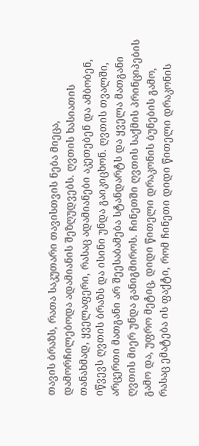თავის ბრაზს, რათა საკუთარი თავისთვის ნება მიეცა, დამორჩილებოდა ადამიანის შეზღუდვებს. ღვთის ხასიათის თანახმად, ყველაფერი, რასაც ადამიანები აკეთებენ და ამბობენ, იწვევს ღვთის ბრაზს და ისინი უნდა გაიკიცხონ. ღვთის თვალში, არცერთი მათგანი არ შეესაბამება სტანდარტს და ყველა მათგანი ღვთის მიერ უნდა განიგმიროს. ჩინეთში ღვთის საქმის პრინციპების გამო და, უფრო მეტიც, დიდი წითელი დრაკონის ბუნების გამო, რასაც ემატება ის ფაქტი, რომ ჩინეთი დიდი წითელი დრაკონის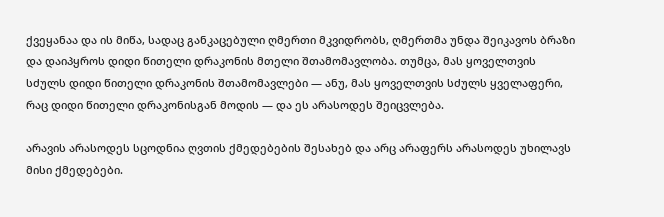ქვეყანაა და ის მიწა, სადაც განკაცებული ღმერთი მკვიდრობს, ღმერთმა უნდა შეიკავოს ბრაზი და დაიპყროს დიდი წითელი დრაკონის მთელი შთამომავლობა. თუმცა, მას ყოველთვის სძულს დიდი წითელი დრაკონის შთამომავლები — ანუ, მას ყოველთვის სძულს ყველაფერი, რაც დიდი წითელი დრაკონისგან მოდის — და ეს არასოდეს შეიცვლება.

არავის არასოდეს სცოდნია ღვთის ქმედებების შესახებ და არც არაფერს არასოდეს უხილავს მისი ქმედებები.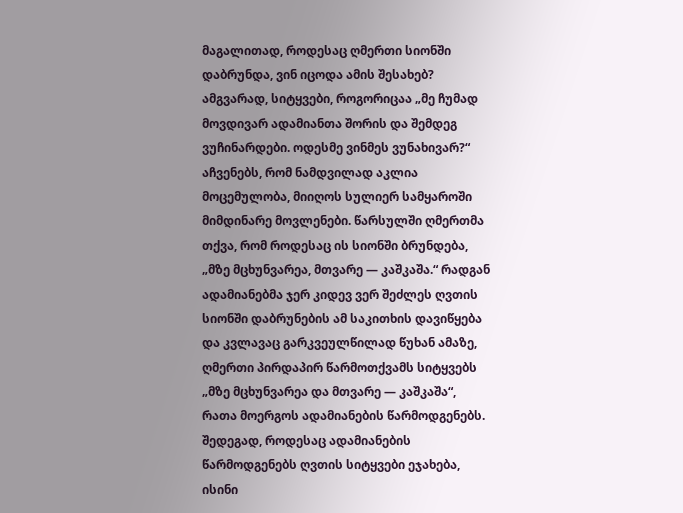მაგალითად, როდესაც ღმერთი სიონში დაბრუნდა, ვინ იცოდა ამის შესახებ? ამგვარად, სიტყვები, როგორიცაა „მე ჩუმად მოვდივარ ადამიანთა შორის და შემდეგ ვუჩინარდები. ოდესმე ვინმეს ვუნახივარ?“ აჩვენებს, რომ ნამდვილად აკლია მოცემულობა, მიიღოს სულიერ სამყაროში მიმდინარე მოვლენები. წარსულში ღმერთმა თქვა, რომ როდესაც ის სიონში ბრუნდება, „მზე მცხუნვარეა, მთვარე — კაშკაშა.“ რადგან ადამიანებმა ჯერ კიდევ ვერ შეძლეს ღვთის სიონში დაბრუნების ამ საკითხის დავიწყება და კვლავაც გარკვეულწილად წუხან ამაზე, ღმერთი პირდაპირ წარმოთქვამს სიტყვებს „მზე მცხუნვარეა და მთვარე — კაშკაშა“, რათა მოერგოს ადამიანების წარმოდგენებს. შედეგად, როდესაც ადამიანების წარმოდგენებს ღვთის სიტყვები ეჯახება, ისინი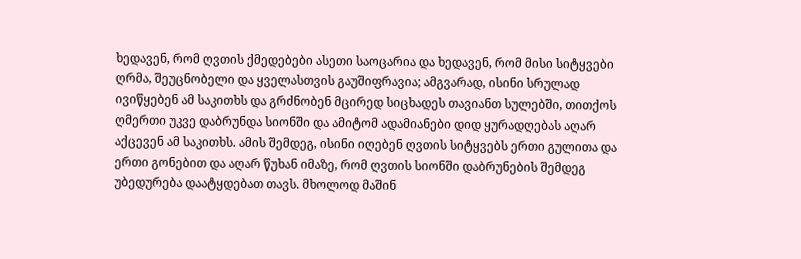ხედავენ, რომ ღვთის ქმედებები ასეთი საოცარია და ხედავენ, რომ მისი სიტყვები ღრმა, შეუცნობელი და ყველასთვის გაუშიფრავია; ამგვარად, ისინი სრულად ივიწყებენ ამ საკითხს და გრძნობენ მცირედ სიცხადეს თავიანთ სულებში, თითქოს ღმერთი უკვე დაბრუნდა სიონში და ამიტომ ადამიანები დიდ ყურადღებას აღარ აქცევენ ამ საკითხს. ამის შემდეგ, ისინი იღებენ ღვთის სიტყვებს ერთი გულითა და ერთი გონებით და აღარ წუხან იმაზე, რომ ღვთის სიონში დაბრუნების შემდეგ უბედურება დაატყდებათ თავს. მხოლოდ მაშინ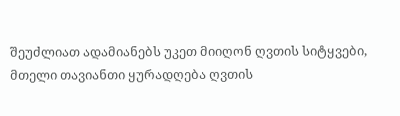შეუძლიათ ადამიანებს უკეთ მიიღონ ღვთის სიტყვები, მთელი თავიანთი ყურადღება ღვთის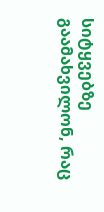სიტყვებზე გაამახვილონ, რაც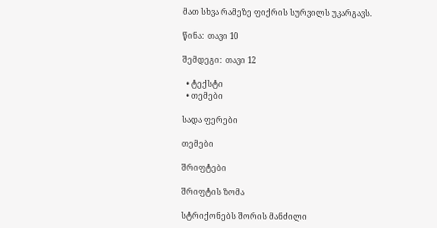მათ სხვა რამეზე ფიქრის სურვილს უკარგავს.

წინა:  თავი 10

შემდეგი:  თავი 12

  • ტექსტი
  • თემები

სადა ფერები

თემები

შრიფტები

შრიფტის ზომა

სტრიქონებს შორის მანძილი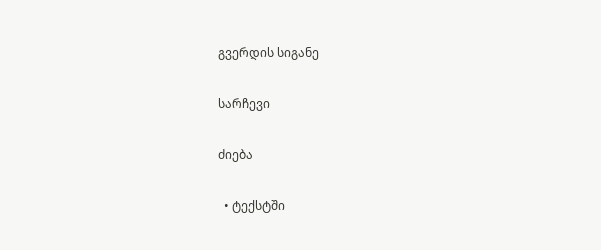გვერდის სიგანე

სარჩევი

ძიება

  • ტექსტში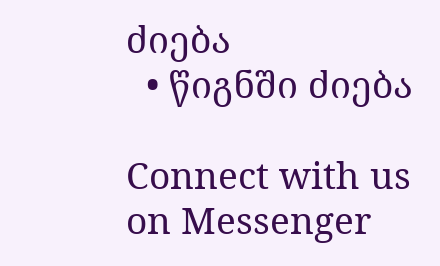ძიება
  • წიგნში ძიება

Connect with us on Messenger